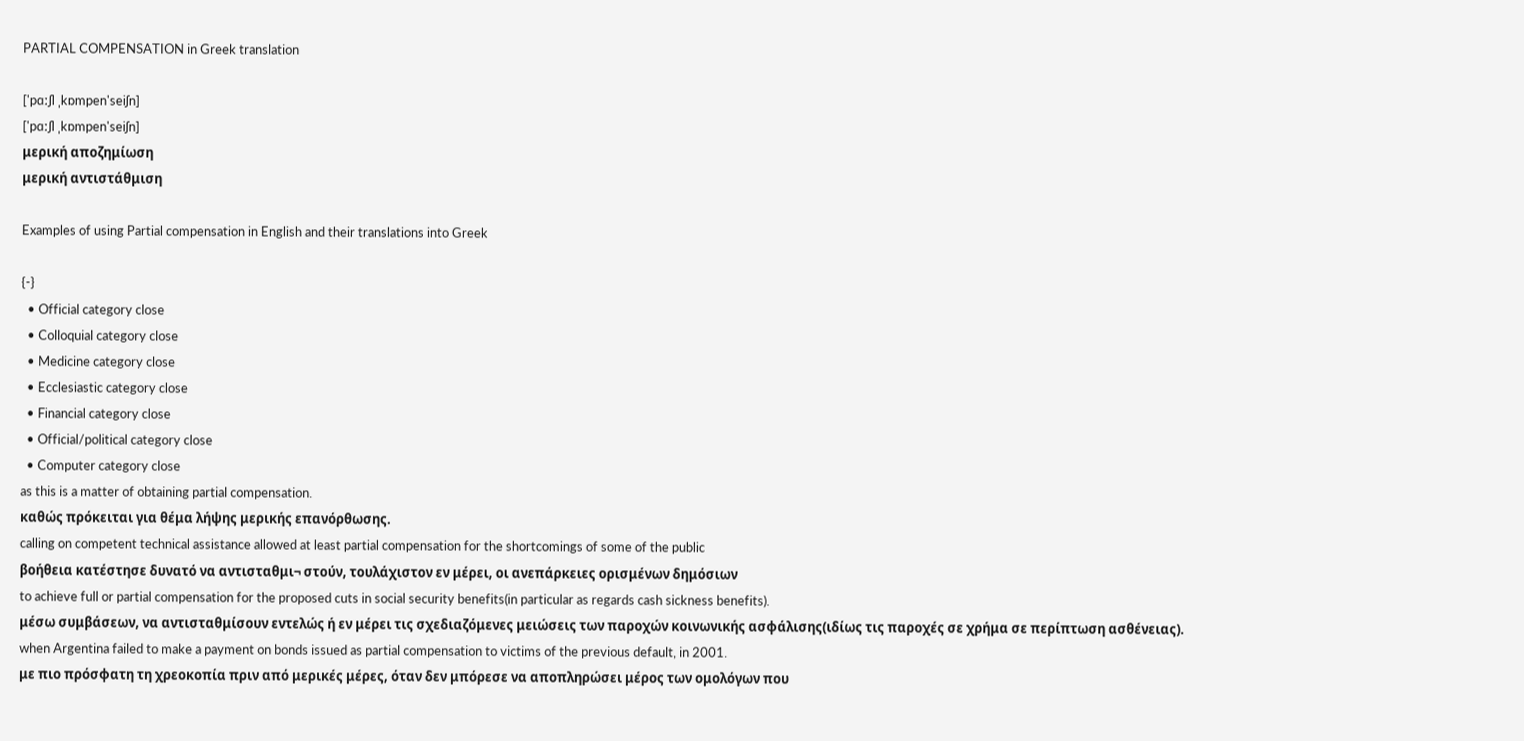PARTIAL COMPENSATION in Greek translation

['pɑːʃl ˌkɒmpen'seiʃn]
['pɑːʃl ˌkɒmpen'seiʃn]
μερική αποζημίωση
μερική αντιστάθμιση

Examples of using Partial compensation in English and their translations into Greek

{-}
  • Official category close
  • Colloquial category close
  • Medicine category close
  • Ecclesiastic category close
  • Financial category close
  • Official/political category close
  • Computer category close
as this is a matter of obtaining partial compensation.
καθώς πρόκειται για θέμα λήψης μερικής επανόρθωσης.
calling on competent technical assistance allowed at least partial compensation for the shortcomings of some of the public
βοήθεια κατέστησε δυνατό να αντισταθμι¬ στούν, τουλάχιστον εν μέρει, οι ανεπάρκειες ορισμένων δημόσιων
to achieve full or partial compensation for the proposed cuts in social security benefits(in particular as regards cash sickness benefits).
μέσω συμβάσεων, να αντισταθμίσουν εντελώς ή εν μέρει τις σχεδιαζόμενες μειώσεις των παροχών κοινωνικής ασφάλισης(ιδίως τις παροχές σε χρήμα σε περίπτωση ασθένειας).
when Argentina failed to make a payment on bonds issued as partial compensation to victims of the previous default, in 2001.
με πιο πρόσφατη τη χρεοκοπία πριν από μερικές μέρες, όταν δεν μπόρεσε να αποπληρώσει μέρος των ομολόγων που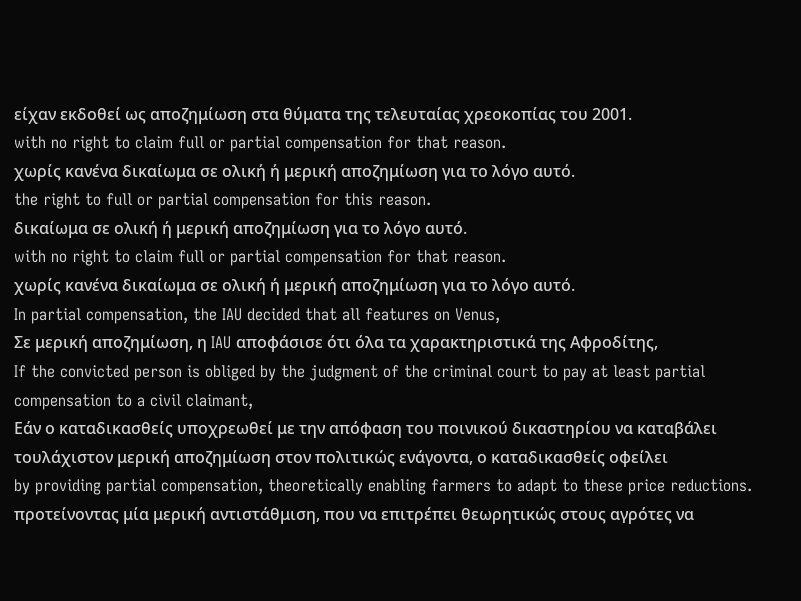είχαν εκδοθεί ως αποζημίωση στα θύματα της τελευταίας χρεοκοπίας του 2001.
with no right to claim full or partial compensation for that reason.
χωρίς κανένα δικαίωμα σε ολική ή μερική αποζημίωση για το λόγο αυτό.
the right to full or partial compensation for this reason.
δικαίωμα σε ολική ή μερική αποζημίωση για το λόγο αυτό.
with no right to claim full or partial compensation for that reason.
χωρίς κανένα δικαίωμα σε ολική ή μερική αποζημίωση για το λόγο αυτό.
In partial compensation, the IAU decided that all features on Venus,
Σε μερική αποζημίωση, η IAU αποφάσισε ότι όλα τα χαρακτηριστικά της Αφροδίτης,
If the convicted person is obliged by the judgment of the criminal court to pay at least partial compensation to a civil claimant,
Εάν ο καταδικασθείς υποχρεωθεί με την απόφαση του ποινικού δικαστηρίου να καταβάλει τουλάχιστον μερική αποζημίωση στον πολιτικώς ενάγοντα, ο καταδικασθείς οφείλει
by providing partial compensation, theoretically enabling farmers to adapt to these price reductions.
προτείνοντας μία μερική αντιστάθμιση, που να επιτρέπει θεωρητικώς στους αγρότες να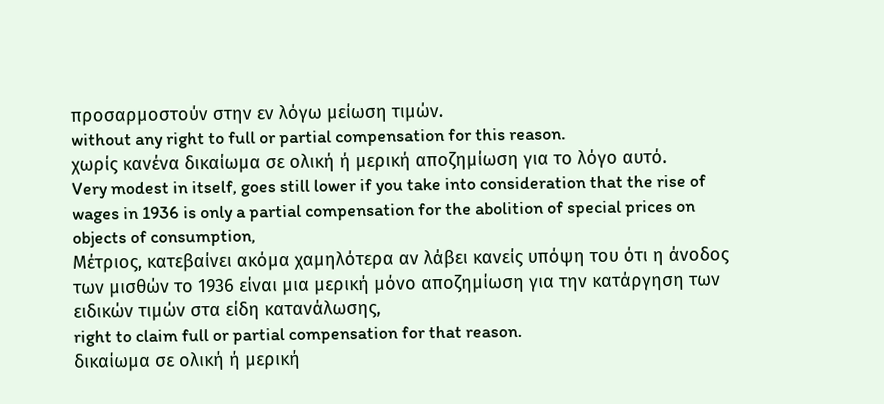προσαρμοστούν στην εν λόγω μείωση τιμών.
without any right to full or partial compensation for this reason.
χωρίς κανένα δικαίωμα σε ολική ή μερική αποζημίωση για το λόγο αυτό.
Very modest in itself, goes still lower if you take into consideration that the rise of wages in 1936 is only a partial compensation for the abolition of special prices on objects of consumption,
Μέτριος, κατεβαίνει ακόμα χαμηλότερα αν λάβει κανείς υπόψη του ότι η άνοδος των μισθών το 1936 είναι μια μερική μόνο αποζημίωση για την κατάργηση των ειδικών τιμών στα είδη κατανάλωσης,
right to claim full or partial compensation for that reason.
δικαίωμα σε ολική ή μερική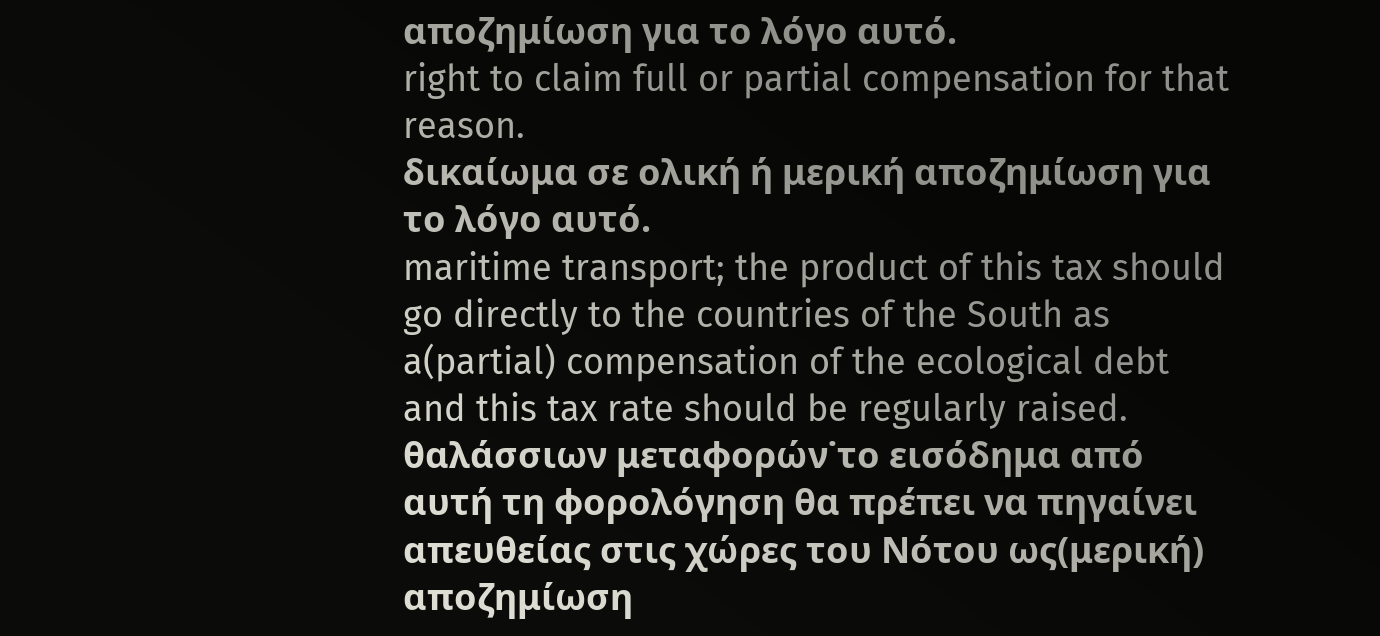αποζημίωση για το λόγο αυτό.
right to claim full or partial compensation for that reason.
δικαίωμα σε ολική ή μερική αποζημίωση για το λόγο αυτό.
maritime transport; the product of this tax should go directly to the countries of the South as a(partial) compensation of the ecological debt and this tax rate should be regularly raised.
θαλάσσιων μεταφορών˙το εισόδημα από αυτή τη φορολόγηση θα πρέπει να πηγαίνει απευθείας στις χώρες του Νότου ως(μερική) αποζημίωση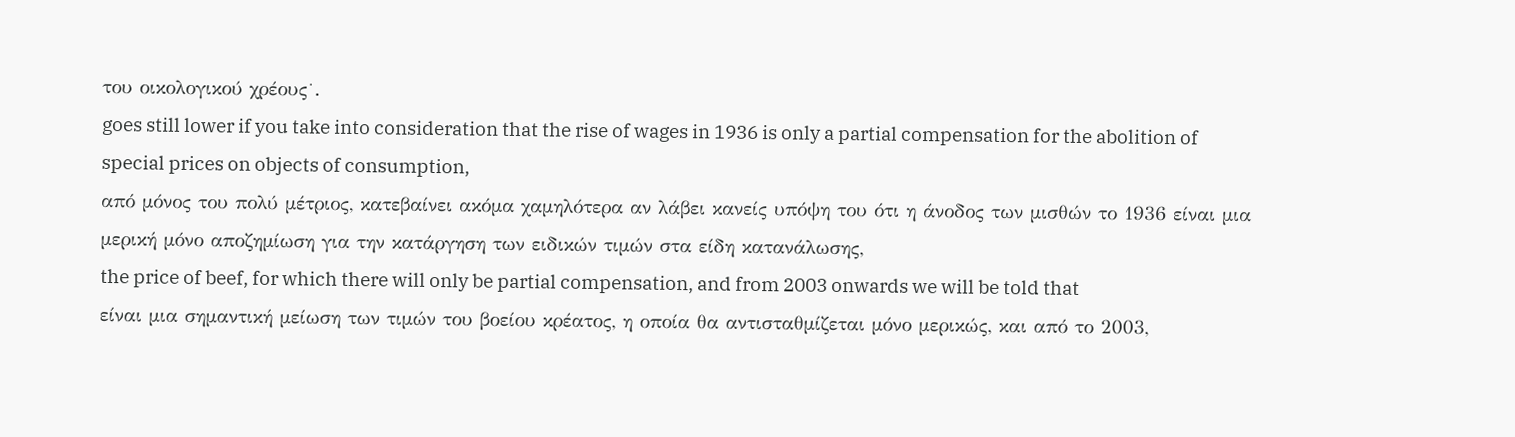του οικολογικού χρέους˙.
goes still lower if you take into consideration that the rise of wages in 1936 is only a partial compensation for the abolition of special prices on objects of consumption,
από μόνος του πολύ μέτριος, κατεβαίνει ακόμα χαμηλότερα αν λάβει κανείς υπόψη του ότι η άνοδος των μισθών το 1936 είναι μια μερική μόνο αποζημίωση για την κατάργηση των ειδικών τιμών στα είδη κατανάλωσης,
the price of beef, for which there will only be partial compensation, and from 2003 onwards we will be told that
είναι μια σημαντική μείωση των τιμών του βοείου κρέατος, η οποία θα αντισταθμίζεται μόνο μερικώς, και από το 2003,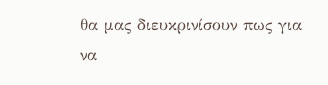θα μας διευκρινίσουν πως για να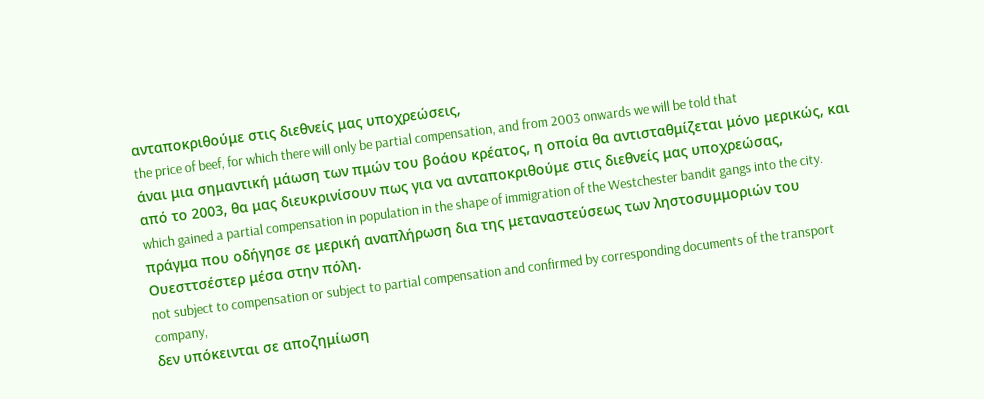ανταποκριθούμε στις διεθνείς μας υποχρεώσεις,
the price of beef, for which there will only be partial compensation, and from 2003 onwards we will be told that
άναι μια σημαντική μάωση των πμών του βοάου κρέατος, η οποία θα αντισταθμίζεται μόνο μερικώς, και από το 2003, θα μας διευκρινίσουν πως για να ανταποκριθούμε στις διεθνείς μας υποχρεώσας,
which gained a partial compensation in population in the shape of immigration of the Westchester bandit gangs into the city.
πράγμα που οδήγησε σε μερική αναπλήρωση δια της μεταναστεύσεως των ληστοσυμμοριών του Ουεσττσέστερ μέσα στην πόλη.
not subject to compensation or subject to partial compensation and confirmed by corresponding documents of the transport company,
δεν υπόκεινται σε αποζημίωση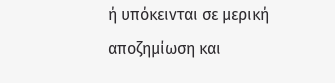ή υπόκεινται σε μερική αποζημίωση και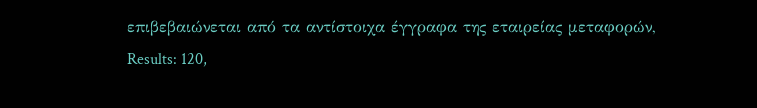επιβεβαιώνεται από τα αντίστοιχα έγγραφα της εταιρείας μεταφορών,
Results: 120,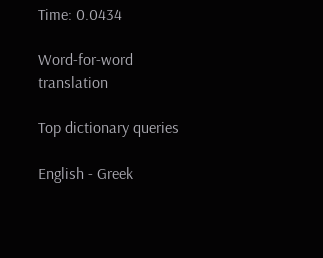Time: 0.0434

Word-for-word translation

Top dictionary queries

English - Greek